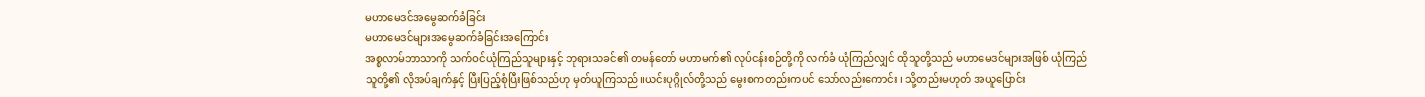မဟာမေဒင်အမွေဆက်ခံခြင်း
မဟာမေဒင်များအမွေဆက်ခံခြင်းအကြောင်း
အစ္စလာမ်ဘာသာကို သက်ဝင်ယုံကြည်သူများနှင့် ဘုရားသခင်၏ တမန်တော် မဟာမက်၏ လုပ်ငန်းစဉ်တို့ကို လက်ခံ ယုံကြည်လျှင် ထိုသူတို့သည် မဟာမေဒင်များအဖြစ် ယုံကြည်သူတို့၏ လိုအပ်ချက်နှင့် ပြီးပြည့်စုံပြီးဖြစ်သည်ဟု မှတ်ယူကြသည်။ယင်းပုဂ္ဂိုလ်တို့သည် မွေးစကတည်းကပင် သော်လည်းကောင်း ၊ သို့တည်းမဟုတ် အယူပြောင်း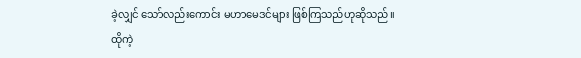ခဲ့လျှင် သော်လည်းကောင်း မဟာမေဒင်များ ဖြစ်ကြသည်ဟုဆိုသည်။
ထိုကဲ့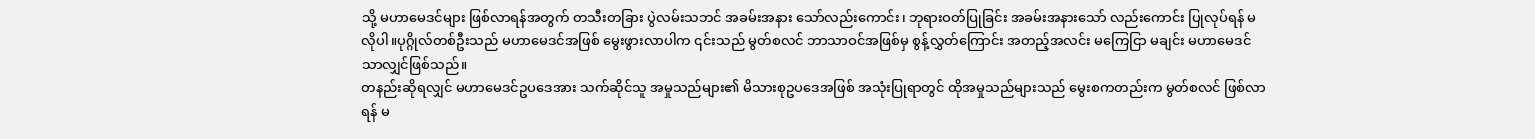သို့ မဟာမေဒင်များ ဖြစ်လာရန်အတွက် တသီးတခြား ပွဲလမ်းသဘင် အခမ်းအနား သော်လည်းကောင်း၊ ဘုရားဝတ်ပြုခြင်း အခမ်းအနားသော် လည်းကောင်း ပြုလုပ်ရန် မလိုပါ။ပုဂ္ဂိုလ်တစ်ဦးသည် မဟာမေဒင်အဖြစ် မွေးဖွားလာပါက ၎င်းသည် မွတ်စလင် ဘာသာဝင်အဖြစ်မှ စွန့်လွှတ်ကြောင်း အတည့်အလင်း မကြေငြာ မချင်း မဟာမေဒင်သာလျှင်ဖြစ်သည်။
တနည်းဆိုရလျှင် မဟာမေဒင်ဥပဒေအား သက်ဆိုင်သူ အမှုသည်များ၏ မိသားစုဥပဒေအဖြစ် အသုံးပြုရာတွင် ထိုအမှုသည်များသည် မွေးစကတည်းက မွတ်စလင် ဖြစ်လာရန် မ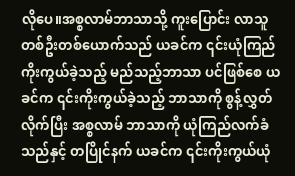လိုပေ။အစ္စလာမ်ဘာသာသို့ ကူးပြောင်း လာသူ တစ်ဦးတစ်ယောက်သည် ယခင်က ၎င်းယုံကြည်ကိုးကွယ်ခဲ့သည့် မည်သည့်ဘာသာ ပင်ဖြစ်စေ ယခင်က ၎င်းကိုးကွယ်ခဲ့သည့် ဘာသာကို စွန့်လွှတ်လိုက်ပြီး အစ္စလာမ် ဘာသာကို ယုံကြည်လက်ခံသည်နှင့် တပြိုင်နက် ယခင်က ၎င်းကိုးကွယ်ယုံ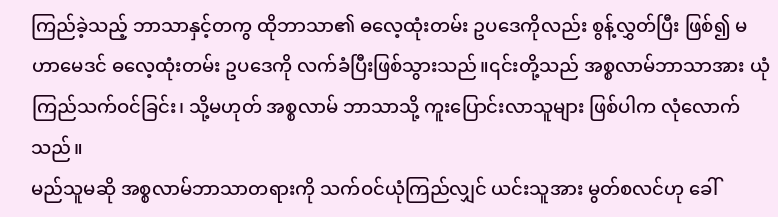ကြည်ခဲ့သည့် ဘာသာနှင့်တကွ ထိုဘာသာ၏ ဓလေ့ထုံးတမ်း ဥပဒေကိုလည်း စွန့်လွှတ်ပြီး ဖြစ်၍ မဟာမေဒင် ဓလေ့ထုံးတမ်း ဥပဒေကို လက်ခံပြီးဖြစ်သွားသည်။၎င်းတို့သည် အစ္စလာမ်ဘာသာအား ယုံကြည်သက်ဝင်ခြင်း၊ သို့မဟုတ် အစ္စလာမ် ဘာသာသို့ ကူးပြောင်းလာသူများ ဖြစ်ပါက လုံလောက်သည်။
မည်သူမဆို အစ္စလာမ်ဘာသာတရားကို သက်ဝင်ယုံကြည်လျှင် ယင်းသူအား မွတ်စလင်ဟု ခေါ်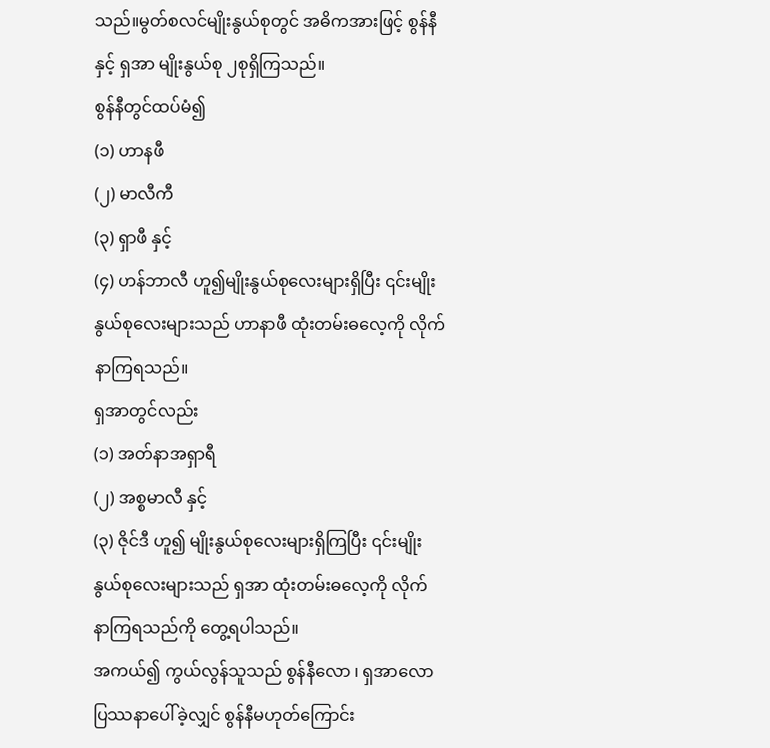သည်။မွတ်စလင်မျိုးနွယ်စုတွင် အဓိကအားဖြင့် စွန်နီ နှင့် ရှအာ မျိုးနွယ်စု ၂စုရှိကြသည်။
စွန်နီတွင်ထပ်မံ၍
(၁) ဟာနဖီ
(၂) မာလီကီ
(၃) ရှာဖီ နှင့်
(၄) ဟန်ဘာလီ ဟူ၍မျိုးနွယ်စုလေးများရှိပြီး ၎င်းမျိုးနွယ်စုလေးများသည် ဟာနာဖီ ထုံးတမ်းဓလေ့ကို လိုက်နာကြရသည်။
ရှအာတွင်လည်း
(၁) အတ်နာအရှာရီ
(၂) အစ္စမာလီ နှင့်
(၃) ဇိုင်ဒီ ဟူ၍ မျိုးနွယ်စုလေးများရှိကြပြီး ၎င်းမျိုးနွယ်စုလေးများသည် ရှအာ ထုံးတမ်းဓလေ့ကို လိုက် နာကြရသည်ကို တွေ့ရပါသည်။
အကယ်၍ ကွယ်လွန်သူသည် စွန်နီလော ၊ ရှအာလော ပြဿနာပေါ်ခဲ့လျှင် စွန်နီမဟုတ်ကြောင်း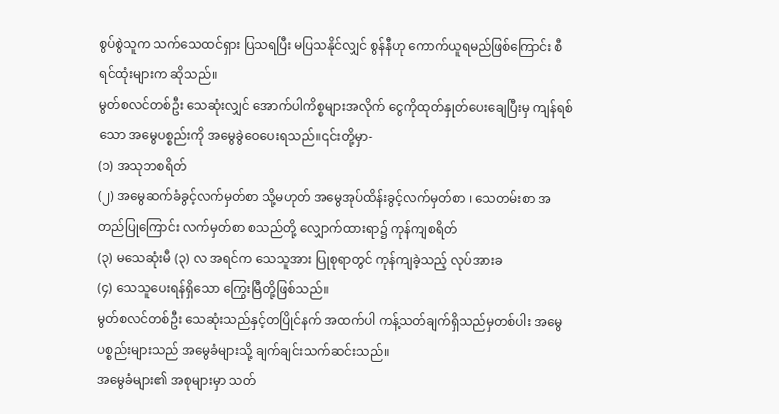စွပ်စွဲသူက သက်သေထင်ရှား ပြသရပြီး မပြသနိုင်လျှင် စွန်နီဟု ကောက်ယူရမည်ဖြစ်ကြောင်း စီရင်ထုံးများက ဆိုသည်။
မွတ်စလင်တစ်ဦး သေဆုံးလျှင် အောက်ပါကိစ္စများအလိုက် ငွေကိုထုတ်နှုတ်ပေးချေပြီးမှ ကျန်ရစ်သော အမွေပစ္စည်းကို အမွေခွဲဝေပေးရသည်။၎င်းတို့မှာ-
(၁) အသုဘစရိတ်
(၂) အမွေဆက်ခံခွင့်လက်မှတ်စာ သို့မဟုတ် အမွေအုပ်ထိန်းခွင့်လက်မှတ်စာ ၊ သေတမ်းစာ အတည်ပြုကြောင်း လက်မှတ်စာ စသည်တို့ လျှောက်ထားရာ၌ ကုန်ကျစရိတ်
(၃) မသေဆုံးမီ (၃) လ အရင်က သေသူအား ပြုစုရာတွင် ကုန်ကျခဲ့သည့် လုပ်အားခ
(၄) သေသူပေးရန်ရှိသော ကြွေးမြီတို့ဖြစ်သည်။
မွတ်စလင်တစ်ဦး သေဆုံးသည်နှင့်တပြိုင်နက် အထက်ပါ ကန့်သတ်ချက်ရှိသည်မှတစ်ပါး အမွေပစ္စည်းများသည် အမွေခံများသို့ ချက်ချင်းသက်ဆင်းသည်။
အမွေခံများ၏ အစုများမှာ သတ်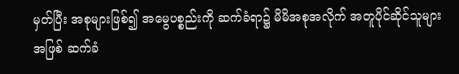မှတ်ပြီး အစုများဖြစ်၍ အမွေပစ္စည်းကို ဆက်ခံရာ၌ မိမိအစုအလိုက် အတူပိုင်ဆိုင်သူများအဖြစ် ဆက်ခံ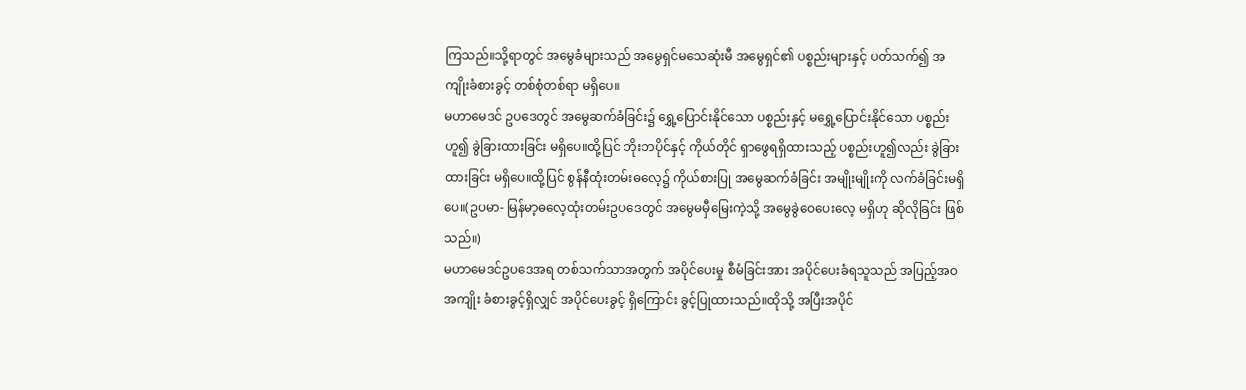ကြသည်။သို့ရာတွင် အမွေခံများသည် အမွေရှင်မသေဆုံးမီ အမွေရှင်၏ ပစ္စည်းများနှင့် ပတ်သက်၍ အကျိုးခံစားခွင့် တစ်စုံတစ်ရာ မရှိပေ။
မဟာမေဒင် ဥပဒေတွင် အမွေဆက်ခံခြင်း၌ ရွှေ့ပြောင်းနိုင်သော ပစ္စည်းနှင့် မရွှေ့ပြောင်းနိုင်သော ပစ္စည်းဟူ၍ ခွဲခြားထားခြင်း မရှိပေ။ထို့ပြင် ဘိုးဘပိုင်နှင့် ကိုယ်တိုင် ရှာဖွေရရှိထားသည့် ပစ္စည်းဟူ၍လည်း ခွဲခြားထားခြင်း မရှိပေ။ထို့ပြင် စွန်နီထုံးတမ်းဓလေ့၌ ကိုယ်စားပြု အမွေဆက်ခံခြင်း အမျိုးမျိုးကို လက်ခံခြင်းမရှိပေ။(ဥပမာ- မြန်မာ့ဓလေ့ထုံးတမ်းဥပဒေတွင် အမွေမမှီမြေးကဲ့သို့ အမွေခွဲဝေပေးလေ့ မရှိဟု ဆိုလိုခြင်း ဖြစ်သည်။)
မဟာမေဒင်ဥပဒေအရ တစ်သက်သာအတွက် အပိုင်ပေးမှု စီမံခြင်းအား အပိုင်ပေးခံရသူသည် အပြည့်အဝ အကျိုး ခံစားခွင့်ရှိလျှင် အပိုင်ပေးခွင့် ရှိကြောင်း ခွင့်ပြုထားသည်။ထိုသို့ အပြီးအပိုင်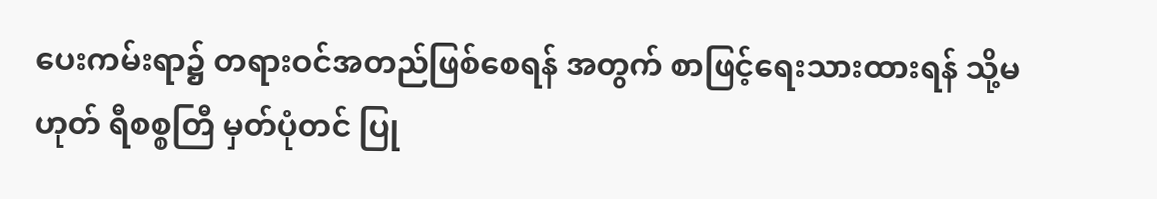ပေးကမ်းရာ၌ တရားဝင်အတည်ဖြစ်စေရန် အတွက် စာဖြင့်ရေးသားထားရန် သို့မဟုတ် ရီစစ္စတြီ မှတ်ပုံတင် ပြု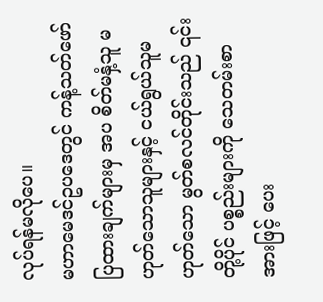လုပ်ရန်မလိုပေ။
မဟာမေဒင်ဥပဒေတွင် ကန့်သတ်ဖော်ပြထားချက်များမှ အပ စိတ်မနှံ့သူ မဟုတ်သောသူများနှင့် ငယ်ရွယ်သူမဟုတ်သော မွတ်စလင်တိုင်းသည် ၎င်းတို့ပိုင် ပစ္စည်းများကို သေတမ်းစာအားဖြင့် ပေး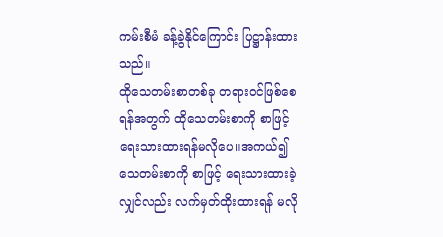ကမ်းစီမံ ခန့်ခွဲနိုင်ကြောင်း ပြဋ္ဌာန်းထားသည်။
ထိုသေတမ်းစာတစ်ခု တရားဝင်ဖြစ်စေရန်အတွက် ထိုသေတမ်းစာကို စာဖြင့်ရေးသားထားရန်မလိုပေ။အကယ်၍ သေတမ်းစာကို စာဖြင့် ရေးသားထားခဲ့လျှင်လည်း လက်မှတ်ထိုးထားရန် မလို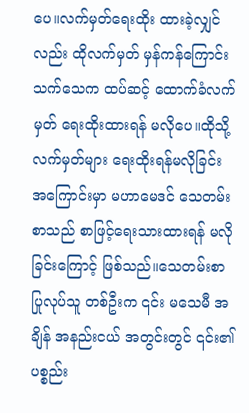ပေ။လက်မှတ်ရေးထိုး ထားခဲ့လျှင်လည်း ထိုလက်မှတ် မှန်ကန်ကြောင်း သက်သေက ထပ်ဆင့် ထောက်ခံလက်မှတ် ရေးထိုးထားရန် မလိုပေ။ထိုသို့ လက်မှတ်များ ရေးထိုးရန်မလိုခြင်း အကြောင်းမှာ မဟာမေဒင် သေတမ်းစာသည် စာဖြင့်ရေးသားထားရန် မလိုခြင်းကြောင့် ဖြစ်သည်။သေတမ်းစာ ပြုလုပ်သူ တစ်ဦးက ၎င်း မသေမီ အချိန် အနည်းငယ် အတွင်းတွင် ၎င်း၏ ပစ္စည်း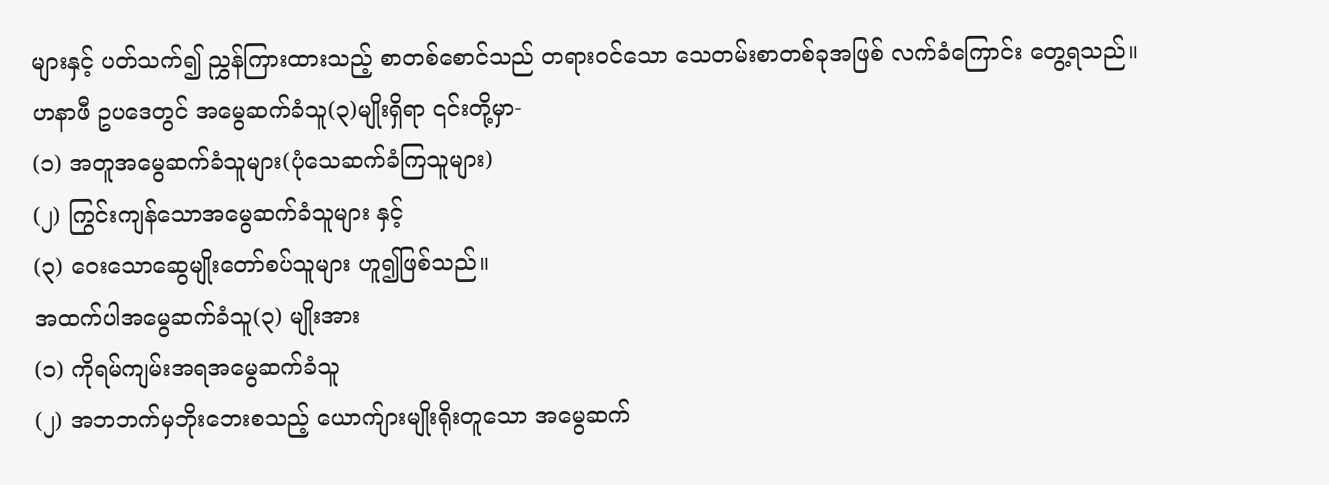များနှင့် ပတ်သက်၍ ညွှန်ကြားထားသည့် စာတစ်စောင်သည် တရားဝင်သော သေတမ်းစာတစ်ခုအဖြစ် လက်ခံကြောင်း တွေ့ရသည်။
ဟနာဖီ ဥပဒေတွင် အမွေဆက်ခံသူ(၃)မျိုးရှိရာ ၎င်းတို့မှာ-
(၁) အတူအမွေဆက်ခံသူများ(ပုံသေဆက်ခံကြသူများ)
(၂) ကြွင်းကျန်သောအမွေဆက်ခံသူများ နှင့်
(၃) ဝေးသောဆွေမျိုးတော်စပ်သူများ ဟူ၍ဖြစ်သည်။
အထက်ပါအမွေဆက်ခံသူ(၃) မျိုးအား
(၁) ကိုရမ်ကျမ်းအရအမွေဆက်ခံသူ
(၂) အဘဘက်မှဘိုးဘေးစသည့် ယောက်ျားမျိုးရိုးတူသော အမွေဆက်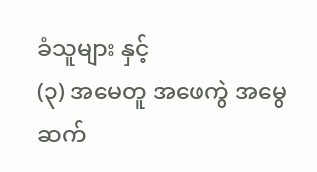ခံသူများ နှင့်
(၃) အမေတူ အဖေကွဲ အမွေဆက်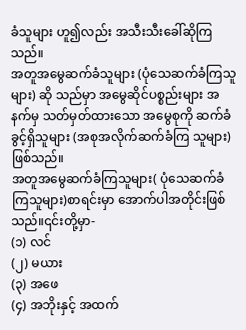ခံသူများ ဟူ၍လည်း အသီးသီးခေါ်ဆိုကြသည်။
အတူအမွေဆက်ခံသူများ (ပုံသေဆက်ခံကြသူများ) ဆို သည်မှာ အမွေဆိုင်ပစ္စည်းများ အနက်မှ သတ်မှတ်ထားသော အမွေစုကို ဆက်ခံခွင့်ရှိသူများ (အစုအလိုက်ဆက်ခံကြ သူများ) ဖြစ်သည်။
အတူအမွေဆက်ခံကြသူများ( ပုံသေဆက်ခံကြသူများ)စာရင်းမှာ အောက်ပါအတိုင်းဖြစ်သည်။၎င်းတို့မှာ-
(၁) လင်
(၂) မယား
(၃) အဖေ
(၄) အဘိုးနှင့် အထက်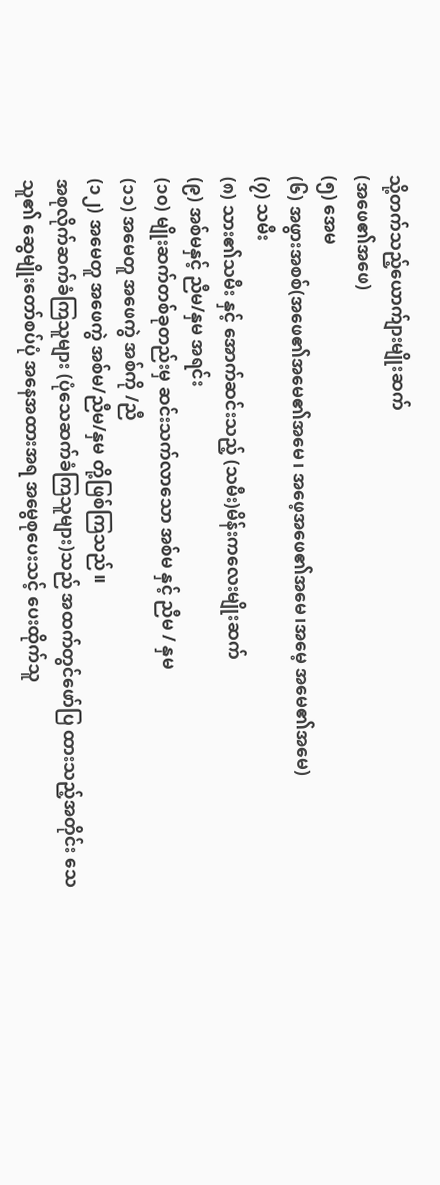သို့တက်သည့်ယောက်ျားမျိုးဆက်
(အဖေ၏အဖေ)
(၅) အေမ
(၆) အဖွားအစစ်(အဖေ၏အမေ၏အမေ၊ အဖေ့အဖေ၏အမေ၊အမေ့ အမေ၏အမေ)
(၇) သမီး
(၈) သား၏သမီး နှင့် အောက်ဆင်းသည့် (သမီး)မိန်းကလေးမျိုးဆက်
(၉) အစ်မနှင့် ညီမ/နှမ အရင်း
(၁၀) မျိုးဆက်တစ်ခုတည်းမှ ဆင်းသက်လာသော အစ်မ နှင့် ညီမ / နှမ
(၁၁) အမေတူ အဖေကွဲ အစ်ကို /ညီ
(၁၂) အမေတူ အဖေကွဲ အစ်မ/ညီမ/နှမ တို့ဖြစ်ကြသည်။
အစုလိုက်ဆက်ခံကြသူများ (ပုံသေဆက်ခံကြသူများ)သည် အထက်တွင်ဖော်ပြ ထားသည့်အတိုင်း သေသူ၏ ဆွေမျိုးတော်စပ်ပုံ အနေအထားအရ အမွေစုပေးသင့် ပေးထိုက်သူ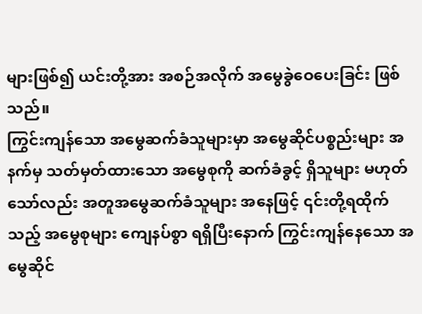များဖြစ်၍ ယင်းတို့အား အစဉ်အလိုက် အမွေခွဲဝေပေးခြင်း ဖြစ်သည်။
ကြွင်းကျန်သော အမွေဆက်ခံသူများမှာ အမွေဆိုင်ပစ္စည်းများ အနက်မှ သတ်မှတ်ထားသော အမွေစုကို ဆက်ခံခွင့် ရှိသူများ မဟုတ်သော်လည်း အတူအမွေဆက်ခံသူများ အနေဖြင့် ၎င်းတို့ရထိုက်သည့် အမွေစုများ ကျေနပ်စွာ ရရှိပြီးနောက် ကြွင်းကျန်နေသော အမွေဆိုင်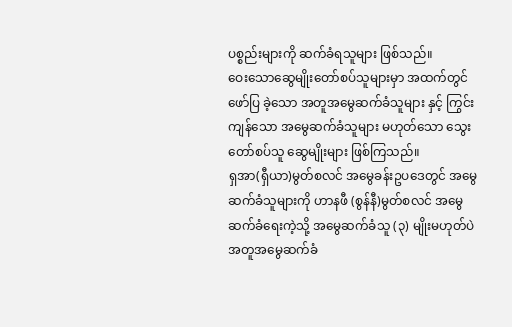ပစ္စည်းများကို ဆက်ခံရသူများ ဖြစ်သည်။
ဝေးသောဆွေမျိုးတော်စပ်သူများမှာ အထက်တွင်ဖော်ပြ ခဲ့သော အတူအမွေဆက်ခံသူများ နှင့် ကြွင်းကျန်သော အမွေဆက်ခံသူများ မဟုတ်သော သွေးတော်စပ်သူ ဆွေမျိုးများ ဖြစ်ကြသည်။
ရှအာ(ရှီယာ)မွတ်စလင် အမွေခန်းဥပဒေတွင် အမွေဆက်ခံသူများကို ဟာနဖီ (စွန်နီ)မွတ်စလင် အမွေဆက်ခံရေးကဲ့သို့ အမွေဆက်ခံသူ (၃) မျိုးမဟုတ်ပဲ အတူအမွေဆက်ခံ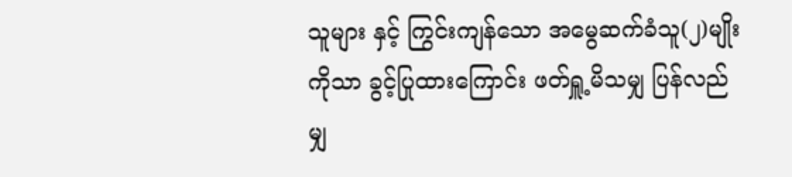သူများ နှင့် ကြွင်းကျန်သော အမွေဆက်ခံသူ(၂)မျိုးကိုသာ ခွင့်ပြုထားကြောင်း ဖတ်ရှူ့မိသမျှ ပြန်လည်မျှ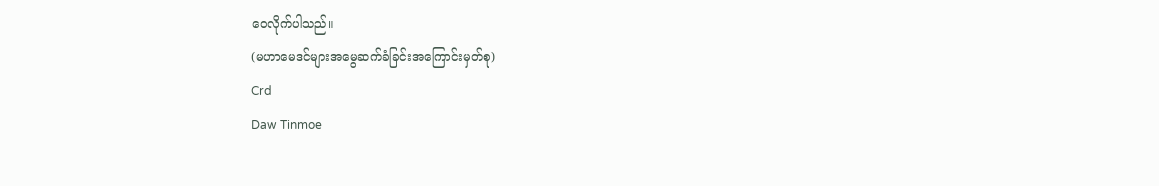ဝေလိုက်ပါသည်။
(မဟာမေဒင်များအမွေဆက်ခံခြင်းအကြောင်းမှတ်စု)
Crd
Daw Tinmoe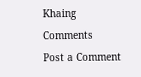Khaing
Comments
Post a Comment